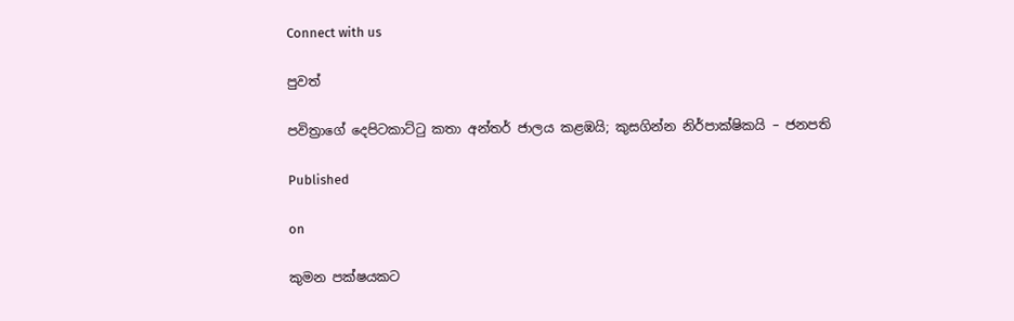Connect with us

පුවත්

පවිත්‍රාගේ දෙපිටකාට්ටු කතා අන්තර් ජාලය කළඹයි; කුසගින්න නිර්පාක්ෂිකයි – ජනපති

Published

on

කුමන පක්ෂයකට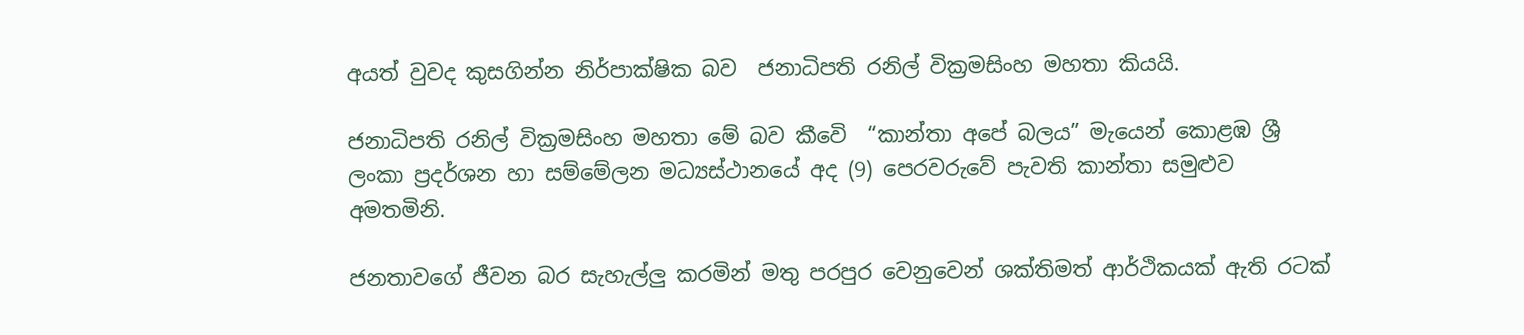අයත් වුවද කුසගින්න නිර්පාක්ෂික බව  ජනාධිපති රනිල් වික්‍රමසිංහ මහතා කියයි.

ජනාධිපති රනිල් වික්‍රමසිංහ මහතා මේ බව කීවෙි  “කාන්තා අපේ බලය” මැයෙන් කොළඹ ශ්‍රී ලංකා ප්‍රදර්ශන හා සම්මේලන මධ්‍යස්ථානයේ අද (9) පෙරවරුවේ පැවති කාන්තා සමුළුව අමතමිනි.

ජනතාවගේ ජීවන බර සැහැල්ලු කරමින් මතු පරපුර වෙනුවෙන් ශක්තිමත් ආර්ථිකයක් ඇති රටක්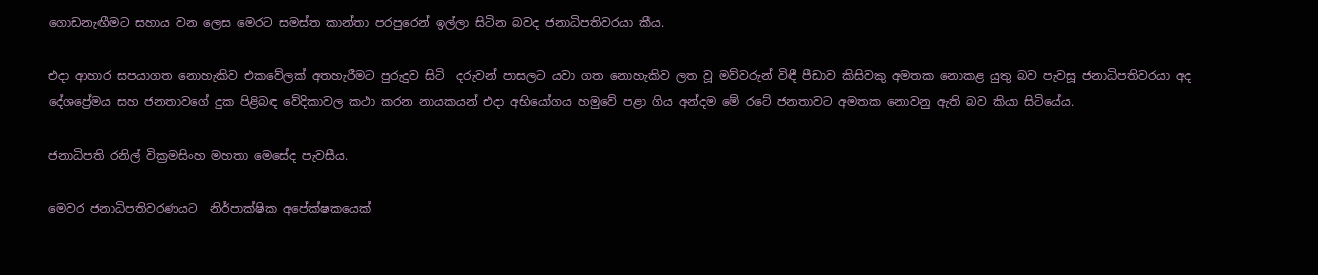ගොඩනැඟීමට සහාය වන ලෙස මෙරට සමස්ත කාන්තා පරපුරෙන් ඉල්ලා සිටින බවද ජනාධිපතිවරයා කීය.

එදා ආහාර සපයාගත නොහැකිව එකවේලක් අතහැරීමට පුරුදුව සිටි  දරුවන් පාසලට යවා ගත නොහැකිව ලත වූ මව්වරුන් විඳී පීඩාව කිසිවකු අමතක නොකළ යුතු බව පැවසූ ජනාධිපතිවරයා අද දේශප්‍රේමය සහ ජනතාවගේ දුක පිළිබඳ වේදිකාවල කථා කරන නායකයන් එදා අභියෝගය හමුවේ පළා ගිය අන්දම මේ රටේ ජනතාවට අමතක නොවනු ඇති බව කියා සිටියේය.

ජනාධිපති රනිල් වික්‍රමසිංහ මහතා මෙසේද පැවසීය.

මෙවර ජනාධිපතිවරණයට  නිර්පාක්ෂික අපේක්ෂකයෙක්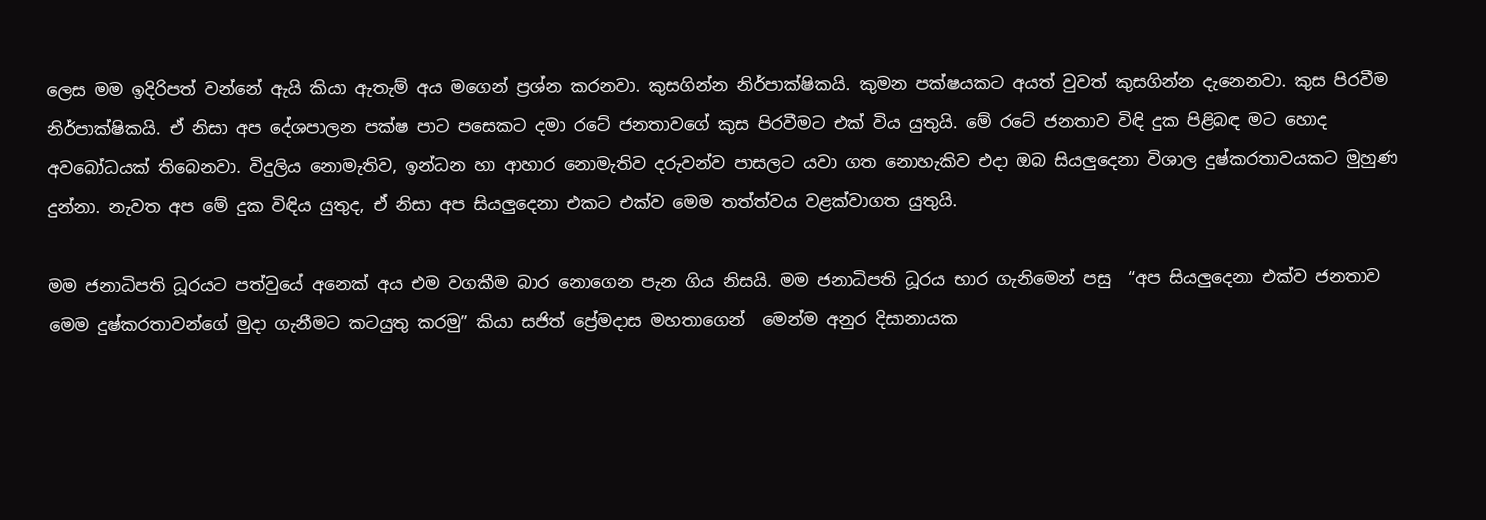ලෙස මම ඉදිරිපත් වන්නේ ඇයි කියා ඇතැම් අය මගෙන් ප්‍රශ්න කරනවා. කුසගින්න නිර්පාක්ෂිකයි. කුමන පක්ෂයකට අයත් වුවත් කුසගින්න දැනෙනවා. කුස පිරවීම නිර්පාක්ෂිකයි. ඒ නිසා අප දේශපාලන පක්ෂ පාට පසෙකට දමා රටේ ජනතාවගේ කුස පිරවීමට එක් විය යුතුයි. මේ රටේ ජනතාව විඳි දුක පිළිබඳ මට හොද අවබෝධයක් තිබෙනවා. විදුලිය නොමැතිව, ඉන්ධන හා ආහාර නොමැතිව දරුවන්ව පාසලට යවා ගත නොහැකිව එදා ඔබ සියලුදෙනා විශාල දුෂ්කරතාවයකට මුහුණ දුන්නා. නැවත අප මේ දුක විඳිය යුතුද, ඒ නිසා අප සියලුදෙනා එකට එක්ව මෙම තත්ත්වය වළක්වාගත යුතුයි.

මම ජනාධිපති ධූරයට පත්වුයේ අනෙක් අය එම වගකීම බාර නොගෙන පැන ගිය නිසයි. මම ජනාධිපති ධූරය භාර ගැනිමෙන් පසු  “අප සියලුදෙනා එක්ව ජනතාව මෙම දුෂ්කරතාවන්ගේ මුදා ගැනීමට කටයුතු කරමු” කියා සජිත් ප්‍රේමදාස මහතාගෙන්  මෙන්ම අනුර දිසානායක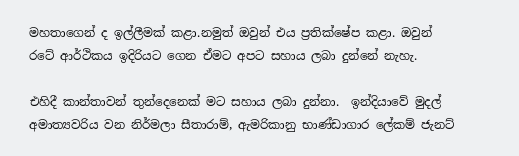මහතාගෙන් ද ඉල්ලීමක් කළා.නමුත් ඔවුන් එය ප්‍රතික්ෂේප කළා. ඔවුන් රටේ ආර්ථිකය ඉදිරියට ගෙන ඒමට අපට සහාය ලබා දුන්නේ නැහැ.

එහිදී කාන්තාවන් තුන්දෙනෙක් මට සහාය ලබා දුන්නා.  ඉන්දියාවේ මුදල් අමාත්‍යවරිය වන නිර්මලා සීතාරාම්, ඇමරිකානු භාණ්ඩාගාර ලේකම් ජැනට්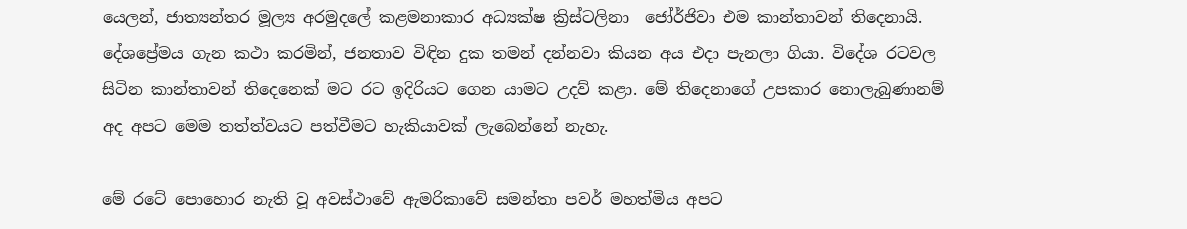යෙලන්, ජාත්‍යන්තර මූල්‍ය අරමුදලේ කළමනාකාර අධ්‍යක්ෂ ක්‍රිස්ටලිනා  ජෝර්ජිවා එම කාන්තාවන් තිදෙනායි. දේශප්‍රේමය ගැන කථා කරමින්, ජනතාව විඳින දුක තමන් දන්නවා කියන අය එදා පැනලා ගියා. විදේශ රටවල සිටින කාන්තාවන් තිදෙනෙක් මට රට ඉදිරියට ගෙන යාමට උදව් කළා. මේ තිදෙනාගේ උපකාර නොලැබුණානම් අද අපට මෙම තත්ත්වයට පත්වීමට හැකියාවක් ලැබෙන්නේ නැහැ.

මේ රටේ පොහොර නැති වූ අවස්ථාවේ ඇමරිකාවේ සමන්තා පවර් මහත්මිය අපට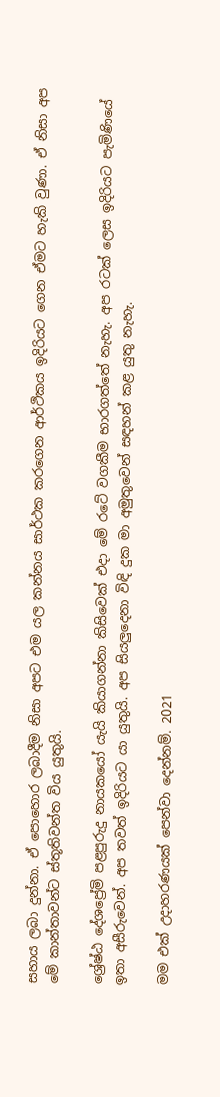සහාය ලබා දුන්නා. ඒ පොහොර ලබාදීම නිසා අපට එම යල කන්නය සාර්ථක කරගෙන ආර්ථිකය ඉදිරියට ගෙන ඒමට හැකි වුණා. ඒ නිසා අප මේ කාන්තාවන්ට ස්තූතිවන්ත විය යුතුයි.

ශ්‍රේෂ්ඨ දේශප්‍රේමි පළපුරුදු නායකයෝ යැයි කියාගන්නා කිසිවෙක් එදා මේ රටේ වගකීම භාරගත්තේ නැහැ. අප රටක් ලෙස ඉදිරියට පැමිණියේ ඉතා අසීරුවෙන්. අප තවත් ඉදිරියට යා යුතුයි. අප සියලුදෙනා විඳි දුක මා අමුතුවෙන් සඳහන් කළ යුතු නැහැ.

මම එක් උදාහරණයක් පෙන්වා දෙන්නම්. 2021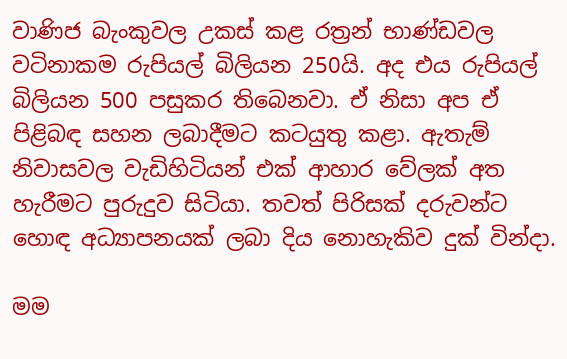වාණිජ බැංකුවල උකස් කළ රත්‍රන් භාණ්ඩවල වටිනාකම රුපියල් බිලියන 250යි. අද එය රුපියල් බිලියන 500 පසුකර තිබෙනවා. ඒ නිසා අප ඒ පිළිබඳ සහන ලබාදීමට කටයුතු කළා. ඇතැම් නිවාසවල වැඩිහිටියන් එක් ආහාර වේලක් අත හැරීමට පුරුදුව සිටියා. තවත් පිරිසක් දරුවන්ට හොඳ අධ්‍යාපනයක් ලබා දිය නොහැකිව දුක් වින්දා.

මම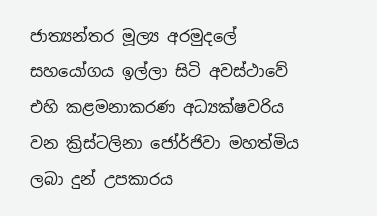ජාත්‍යන්තර මූල්‍ය අරමුදලේ සහයෝගය ඉල්ලා සිටි අවස්ථාවේ එහි කළමනාකරණ අධ්‍යක්ෂවරිය වන ක්‍රිස්ටලිනා ජෝර්ජිවා මහත්මිය  ලබා දුන් උපකාරය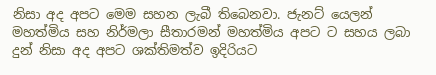නිසා අද අපට මෙම සහන ලැබී තිබෙනවා. ජැනට් යෙලන් මහත්මිය සහ නිර්මලා සීතාරමන් මහත්මිය අපට ට සහය ලබා දුන් නිසා අද අපට ශක්තිමත්ව ඉදිරියට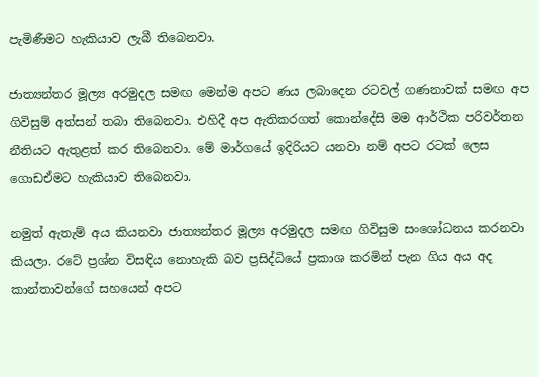පැමිණීමට හැකියාව ලැබී තිබෙනවා.

ජාත්‍යන්තර මූල්‍ය අරමුදල සමඟ මෙන්ම අපට ණය ලබාදෙන රටවල් ගණනාවක් සමඟ අප ගිවිසුම් අත්සන් තබා තිබෙනවා. එහිදී අප ඇතිකරගත් කොන්දේසි මම ආර්ථික පරිවර්තන නීතියට ඇතුළත් කර තිබෙනවා. මේ මාර්ගයේ ඉදිරියට යනවා නම් අපට රටක් ලෙස ගොඩඒමට හැකියාව තිබෙනවා.

නමුත් ඇතැම් අය කියනවා ජාත්‍යන්තර මූල්‍ය අරමුදල සමඟ ගිවිසුම සංශෝධනය කරනවා කියලා. රටේ ප්‍රශ්න විසඳිය නොහැකි බව ප්‍රසිද්ධියේ ප්‍රකාශ කරමින් පැන ගිය අය අද කාන්තාවන්ගේ සහයෙන් අපට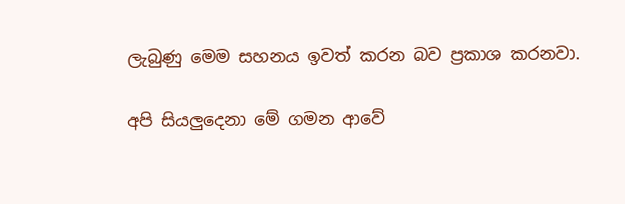ලැබුණු මෙම සහනය ඉවත් කරන බව ප්‍රකාශ කරනවා.

අපි සියලුදෙනා මේ ගමන ආවේ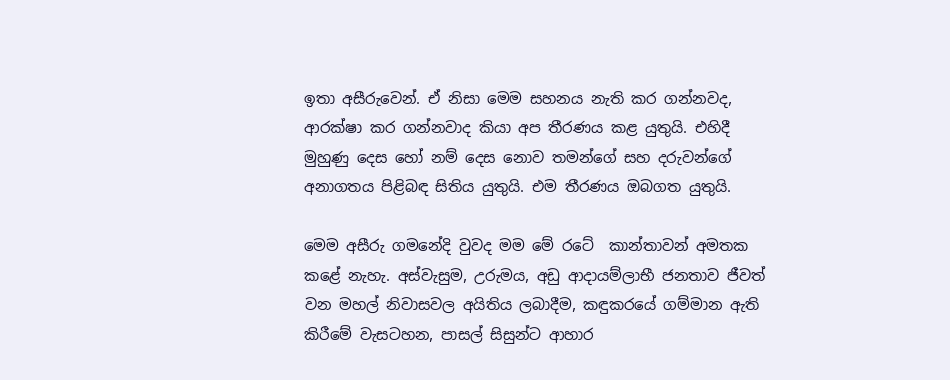ඉතා අසීරුවෙන්. ඒ නිසා මෙම සහනය නැති කර ගන්නවද, ආරක්ෂා කර ගන්නවාද කියා අප තීරණය කළ යුතුයි. එහිදී මුහුණු දෙස හෝ නම් දෙස නොව තමන්ගේ සහ දරුවන්ගේ අනාගතය පිළිබඳ සිතිය යුතුයි. එම තීරණය ඔබගත යුතුයි.

මෙම අසීරු ගමනේදි වුවද මම මේ රටේ  කාන්තාවන් අමතක කළේ නැහැ. අස්වැසුම, උරුමය, අඩු ආදායම්ලාභී ජනතාව ජීවත් වන මහල් නිවාසවල අයිතිය ලබාදීම, කඳුකරයේ ගම්මාන ඇති කිරීමේ වැසටහන, පාසල් සිසුන්ට ආහාර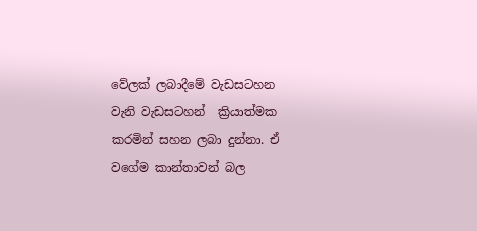වේලක් ලබාදීමේ වැඩසටහන වැනි වැඩසටහන්  ක්‍රියාත්මක කරමින් සහන ලබා දුන්නා. ඒ වගේම කාන්තාවන් බල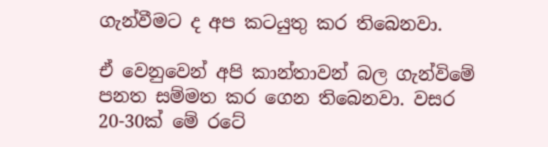ගැන්වීමට ද අප කටයුතු කර තිබෙනවා.

ඒ වෙනුවෙන් අපි කාන්තාවන් බල ගැන්විමේ පනත සම්මත කර ගෙන තිබෙනවා. වසර 20-30ක් මේ රටේ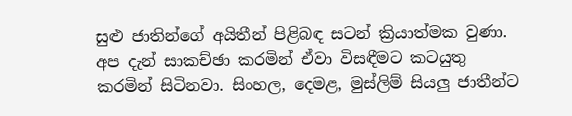සුළු ජාතින්ගේ අයිතීන් පිළිබඳ සටන් ක්‍රියාත්මක වුණා. අප දැන් සාකච්ඡා කරමින් ඒවා විසඳීමට කටයුතු කරමින් සිටිනවා. සිංහල, දෙමළ, මුස්ලිම් සියලු ජාතීන්ට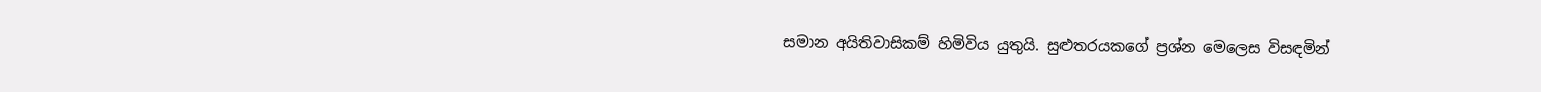සමාන අයිතිවාසිකම් හිමිවිය යුතුයි. සුළුතරයකගේ ප්‍රශ්න මෙලෙස විසඳමින්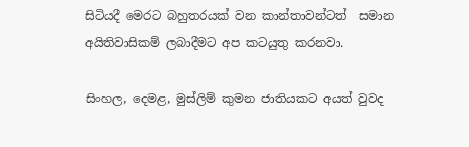සිටියදී මෙරට බහුතරයක් වන කාන්තාවන්ටත්  සමාන අයිතිවාසිකම් ලබාදීමට අප කටයුතු කරනවා.

සිංහල, දෙමළ, මුස්ලිම් කුමන ජාතියකට අයත් වුවද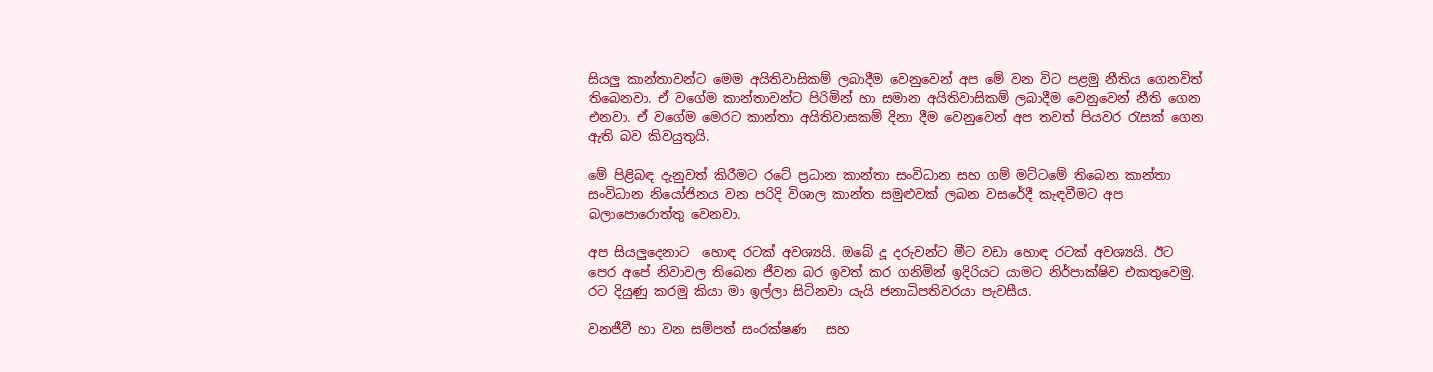සියලු කාන්තාවන්ට මෙම අයිතිවාසිකම් ලබාදීම වෙනුවෙන් අප මේ වන විට පළමු නීතිය ගෙනවිත් තිබෙනවා. ඒ වගේම කාන්තාවන්ට පිරිමින් හා සමාන අයිතිවාසිකම් ලබාදීම වෙනුවෙන් නීති ගෙන එනවා. ඒ වගේම මෙරට කාන්තා අයිතිවාසකම් දිනා දීම වෙනුවෙන් අප තවත් පියවර රැසක් ගෙන ඇති බව කිවයුතුයි.

මේ පිළිබඳ දැනුවත් කිරීමට රටේ ප්‍රධාන කාන්තා සංවිධාන සහ ගම් මට්ටමේ තිබෙන කාන්තා සංවිධාන නියෝජිනය වන පරිදි විශාල කාන්ත සමුළුවක් ලබන වසරේදී කැඳවීමට අප බලාපොරොත්තු වෙනවා.

අප සියලුදෙනාට  හොඳ රටක් අවශ්‍යයි. ඔබේ දූ දරුවන්ට මීට වඩා හොඳ රටක් අවශ්‍යයි. ඊට පෙර අපේ නිවාවල තිබෙන ජීවන බර ඉවත් කර ගනිමින් ඉදිරියට යාමට නිර්පාක්ෂිව එකතුවෙමු. රට දියුණු කරමු කියා මා ඉල්ලා සිටිනවා යැයි ජනාධිපතිවරයා පැවසීය.

වනජීවී හා වන සම්පත් සංරක්ෂණ   සහ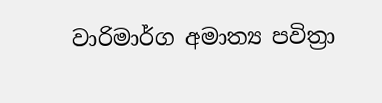වාරිමාර්ග අමාත්‍ය පවිත්‍රා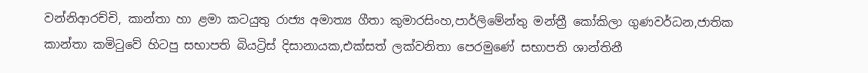වන්නිආරච්චි, කාන්තා හා ළමා කටයුතු රාජ්‍ය අමාත්‍ය ගීතා කුමාරසිංහ,පාර්ලිමේන්තු මන්ත්‍රී කෝකිලා ගුණවර්ධන,ජාතික කාන්තා කමිටුවේ හිටපු සභාපති බියට්‍රිස් දිසානායක,එක්සත් ලක්වනිතා පෙරමුණේ සභාපති ශාන්තිනී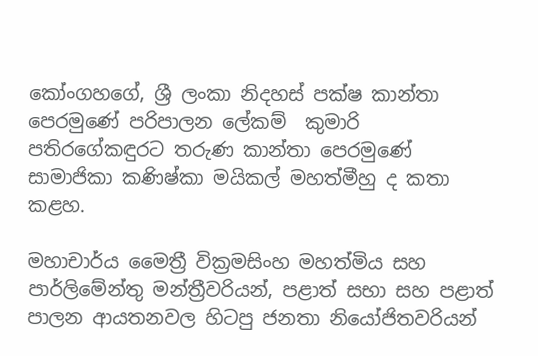කෝංගහගේ, ශ්‍රී ලංකා නිදහස් පක්ෂ කාන්තා පෙරමුණේ පරිපාලන ලේකම්  කුමාරි පතිරගේකඳුරට තරුණ කාන්තා පෙරමුණේ සාමාජිකා කණිෂ්කා මයිකල් මහත්මීහු ද කතා කළහ.

මහාචාර්ය මෛත්‍රී වික්‍රමසිංහ මහත්මිය සහ පාර්ලිමේන්තු මන්ත්‍රීවරියන්, පළාත් සභා සහ පළාත් පාලන ආයතනවල හිටපු ජනතා නියෝජිතවරියන්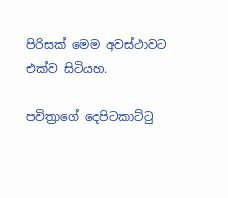පිරිසක් මෙම අවස්ථාවට එක්ව සිටියහ.

පවිත්‍රාගේ දෙපිටකාට්ටු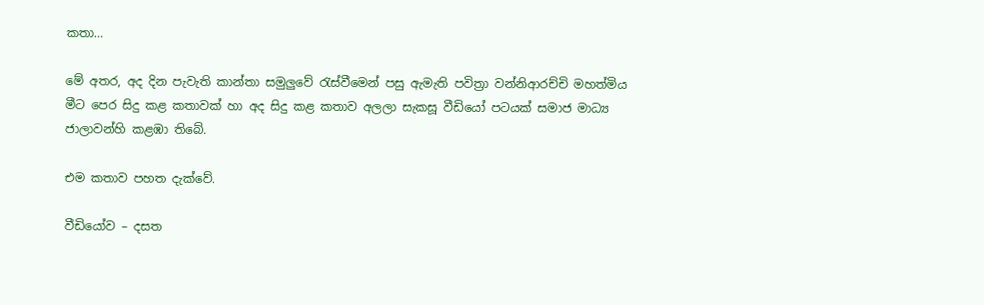කතා…

මේ අතර, අද දින පැවැති කාන්තා සමුලුවේ රැස්වීමෙන් පසු ඇමැති පවිත්‍රා වන්නිආරච්චි මහත්මිය මීට පෙර සිදු කළ කතාවක් හා අද සිදු කළ කතාව අලලා සැකසූ වීඩියෝ පටයක් සමාජ මාධ්‍ය ජාලාවන්හි කළඹා තිබේ.

එම කතාව පහත දැක්වේ.

වීඩියෝව – දසත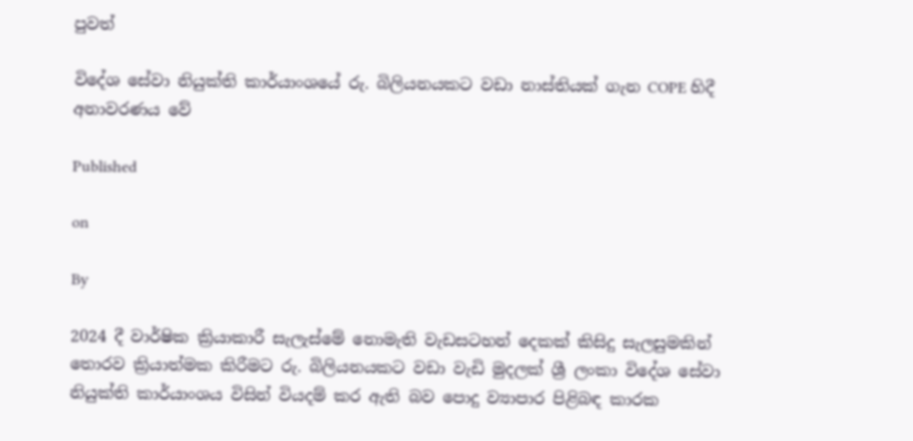පුවත්

විදේශ සේවා නියුක්ති කාර්යාංශයේ රු. බිලියනයකට වඩා නාස්තියක් ගැන COPE හිදී අනාවරණය වේ

Published

on

By

2024 දී වාර්ෂික ක්‍රියාකාරී සැලැස්මේ නොමැති වැඩසටහන් දෙකක් කිසිදු සැලසුමකින් තොරව ක්‍රියාත්මක කිරීමට රු. බිලියනයකට වඩා වැඩි මුදලක් ශ්‍රී ලංකා විදේශ සේවා නියුක්ති කාර්යාංශය විසින් වියදම් කර ඇති බව පොදු ව්‍යාපාර පිළිබඳ කාරක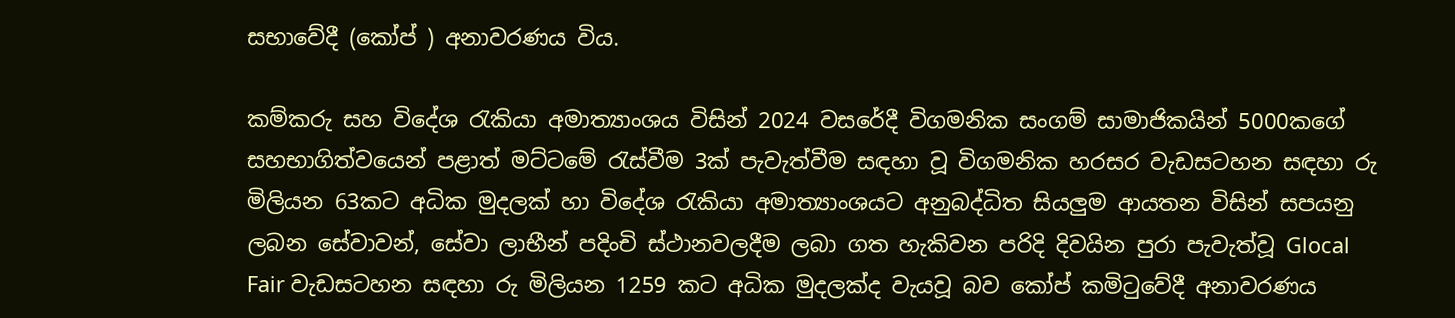සභාවේදී (කෝප් ) අනාවරණය විය.

කම්කරු සහ විදේශ රැකියා අමාත්‍යාංශය විසින් 2024 වසරේදී විගමනික සංගම් සාමාජිකයින් 5000කගේ සහභාගිත්වයෙන් පළාත් මට්ටමේ රැස්වීම 3ක් පැවැත්වීම සඳහා වූ විගමනික හරසර වැඩසටහන සඳහා රු මිලියන 63කට අධික මුදලක් හා විදේශ රැකියා අමාත්‍යාංශයට අනුබද්ධිත සියලුම ආයතන විසින් සපයනු ලබන සේවාවන්, සේවා ලාභීන් පදිංචි ස්ථානවලදීම ලබා ගත හැකිවන පරිදි දිවයින පුරා පැවැත්වූ Glocal Fair වැඩසටහන සඳහා රු මිලියන 1259 කට අධික මුදලක්ද වැයවූ බව කෝප් කමිටුවේදී අනාවරණය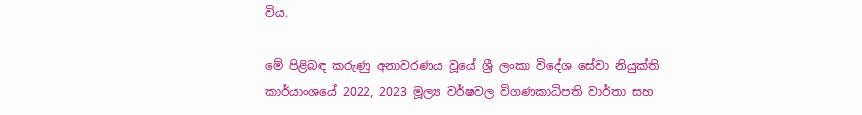විය.

මේ පිළිබඳ කරුණු අනාවරණය වූයේ ශ්‍රී ලංකා විදේශ සේවා නියුක්ති කාර්යාංශයේ 2022, 2023 මූල්‍ය වර්ෂවල විගණකාධිපති වාර්තා සහ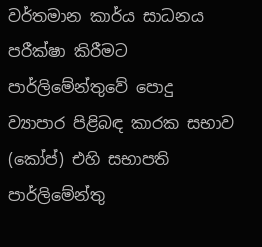වර්තමාන කාර්ය සාධනය පරීක්ෂා කිරීමට පාර්ලිමේන්තුවේ පොදු ව්‍යාපාර පිළිබඳ කාරක සභාව (කෝප්) එහි සභාපති  පාර්ලිමේන්තු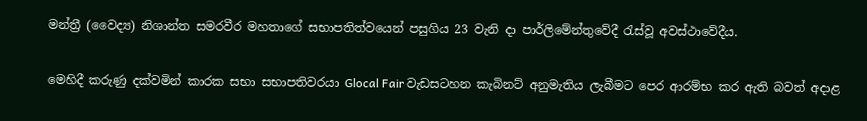මන්ත්‍රී (වෛද්‍ය) නිශාන්ත සමරවීර මහතාගේ සභාපතිත්වයෙන් පසුගිය 23 වැනි දා පාර්ලිමේන්තුවේදී රැස්වූ අවස්ථාවේදීය.

මෙහිදී කරුණු දක්වමින් කාරක සභා සභාපතිවරයා Glocal Fair වැඩසටහන කැබිනට් අනුමැතිය ලැබීමට පෙර ආරම්භ කර ඇති බවත් අදාළ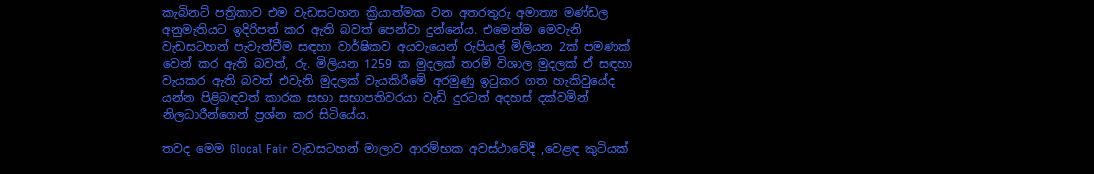කැබිනට් පත්‍රිකාව එම වැඩසටහන ක්‍රියාත්මක වන අතරතුරු අමාත්‍ය මණ්ඩල අනුමැතියට ඉදිරිපත් කර ඇති බවත් පෙන්වා දුන්නේය. එමෙන්ම මෙවැනි වැඩසටහන් පැවැත්වීම සඳහා වාර්ෂිකව අයවැයෙන් රුපියල් මිලියන 2ක් පමණක් වෙන් කර ඇති බවත්, රු. මිලියන 1259 ක මුදලක් තරම් විශාල මුදලක් ඒ සඳහා වැයකර ඇති බවත් එවැනි මුදලක් වැයකිරීමේ අරමුණු ඉටුකර ගත හැකිවුයේද යන්න පිළිබඳවත් කාරක සභා සභාපතිවරයා වැඩි දුරටත් අදහස් දක්වමින් නිලධාරීන්ගෙන් ප්‍රශ්න කර සිටියේය.

තවද මෙම Glocal Fair වැඩසටහන් මාලාව ආරම්භක අවස්ථාවේදී ,වෙළඳ කුටියක්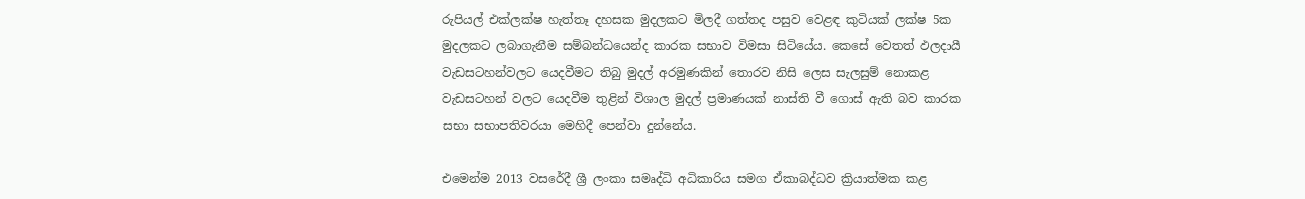රුපියල් එක්ලක්ෂ හැත්තෑ දහසක මුදලකට මිලදී ගත්තද පසුව වෙළඳ කුටියක් ලක්ෂ 5ක මුදලකට ලබාගැනීම සම්බන්ධයෙන්ද කාරක සභාව විමසා සිටියේය. කෙසේ වෙතත් ඵලදායී වැඩසටහන්වලට යෙදවීමට තිබු මුදල් අරමුණකින් තොරව නිසි ලෙස සැලසුම් නොකළ වැඩසටහන් වලට යෙදවීම තුළින් විශාල මුදල් ප්‍රමාණයක් නාස්ති වී ගොස් ඇති බව කාරක සභා සභාපතිවරයා මෙහිදී පෙන්වා දුන්නේය.

එමෙන්ම 2013 වසරේදී ශ්‍රී ලංකා සමෘද්ධි අධිකාරිය සමග ඒකාබද්ධව ක්‍රියාත්මක කළ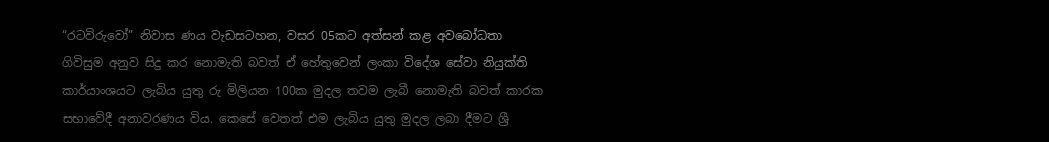“රටවිරුවෝ” නිවාස ණය වැඩසටහන, වසර 05කට අත්සන් කළ අවබෝධතා ගිවිසුම අනුව සිදු කර නොමැති බවත් ඒ හේතුවෙන් ලංකා විදේශ සේවා නියුක්ති කාර්යාංශයට ලැබිය යුතු රු මිලියන 100ක මුදල තවම ලැබී නොමැති බවත් කාරක සභාවේදී අනාවරණය විය. කෙසේ වෙතත් එම ලැබිය යුතු මුදල ලබා දීමට ශ්‍රී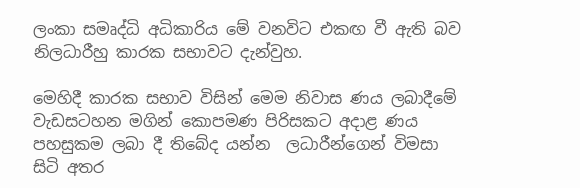ලංකා සමෘද්ධි අධිකාරිය මේ වනවිට එකඟ වී ඇති බව නිලධාරීහු කාරක සභාවට දැන්වුහ.

මෙහිදී කාරක සභාව විසින් මෙම නිවාස ණය ලබාදීමේ වැඩසටහන මගින් කොපමණ පිරිසකට අදාළ ණය පහසුකම ලබා දී තිබේද යන්න  ලධාරීන්ගෙන් විමසා සිටි අතර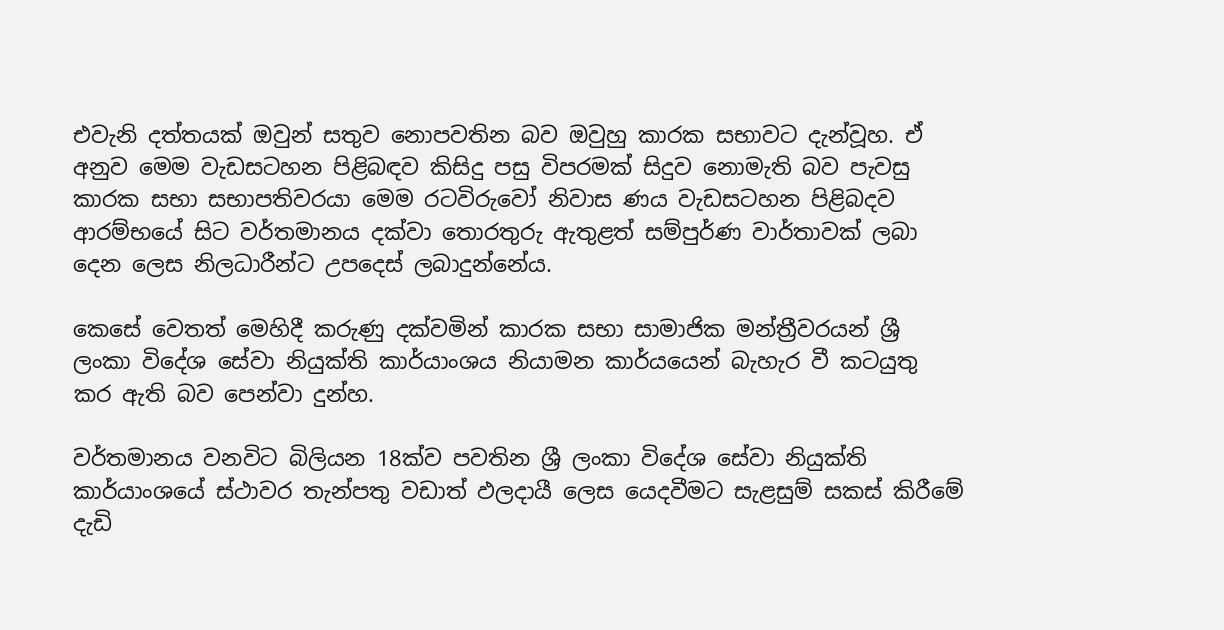එවැනි දත්තයක් ඔවුන් සතුව නොපවතින බව ඔවුහු කාරක සභාවට දැන්වූහ. ඒ අනුව මෙම වැඩසටහන පිළිබඳව කිසිදු පසු විපරමක් සිදුව නොමැති බව පැවසු කාරක සභා සභාපතිවරයා මෙම රටවිරුවෝ නිවාස ණය වැඩසටහන පිළිබදව ආරම්භයේ සිට වර්තමානය දක්වා තොරතුරු ඇතුළත් සම්පුර්ණ වාර්තාවක් ලබා දෙන ලෙස නිලධාරීන්ට උපදෙස් ලබාදුන්නේය.

කෙසේ වෙතත් මෙහිදී කරුණු දක්වමින් කාරක සභා සාමාජික මන්ත්‍රීවරයන් ශ්‍රී ලංකා විදේශ සේවා නියුක්ති කාර්යාංශය නියාමන කාර්යයෙන් බැහැර වී කටයුතු කර ඇති බව පෙන්වා දුන්හ.

වර්තමානය වනවිට බිලියන 18ක්ව පවතින ශ්‍රී ලංකා විදේශ සේවා නියුක්ති කාර්යාංශයේ ස්ථාවර තැන්පතු වඩාත් ඵලදායී ලෙස යෙදවීමට සැළසුම් සකස් කිරීමේ දැඩි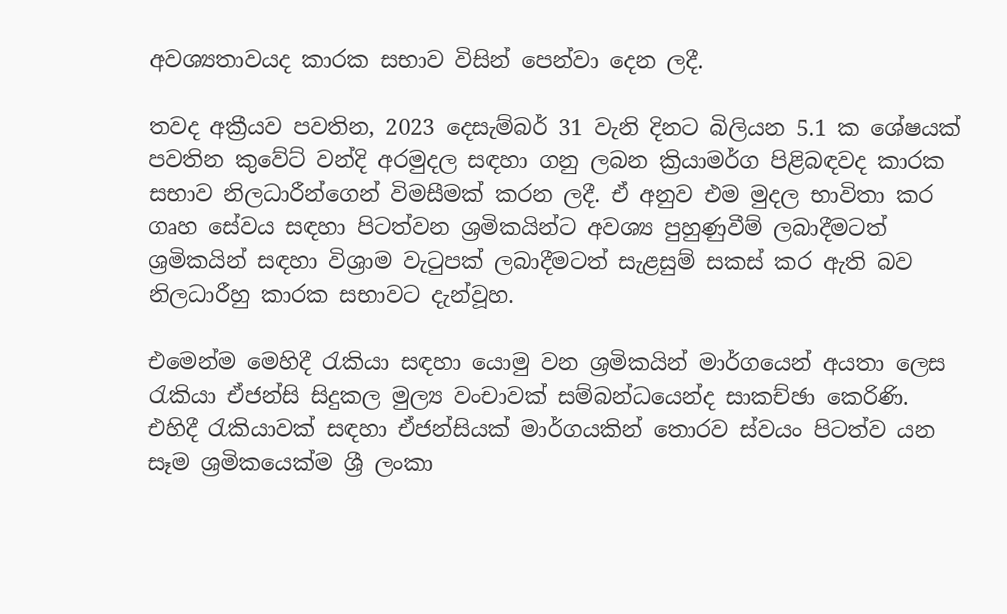අවශ්‍යතාවයද කාරක සභාව විසින් පෙන්වා දෙන ලදී.

තවද අක්‍රීයව පවතින, 2023 දෙසැම්බර් 31 වැනි දිනට බිලියන 5.1 ක ශේෂයක් පවතින කුවේට් වන්දි අරමුදල සඳහා ගනු ලබන ක්‍රියාමර්ග පිළිබඳවද කාරක සභාව නිලධාරීන්ගෙන් විමසීමක් කරන ලදී. ඒ අනුව එම මුදල භාවිතා කර ගෘහ සේවය සඳහා පිටත්වන ශ්‍රමිකයින්ට අවශ්‍ය පුහුණුවීම් ලබාදීමටත් ශ්‍රමිකයින් සඳහා විශ්‍රාම වැටුපක් ලබාදීමටත් සැළසුම් සකස් කර ඇති බව නිලධාරීහු කාරක සභාවට දැන්වූහ.

එමෙන්ම මෙහිදී රැකියා සඳහා යොමු වන ශ්‍රමිකයින් මාර්ගයෙන් අයතා ලෙස රැකියා ඒජන්සි සිදුකල මුල්‍ය වංචාවක් සම්බන්ධයෙන්ද සාකච්ඡා කෙරිණි. එහිදී රැකියාවක් සඳහා ඒජන්සියක් මාර්ගයකින් තොරව ස්වයං පිටත්ව යන සෑම ශ්‍රමිකයෙක්ම ශ්‍රී ලංකා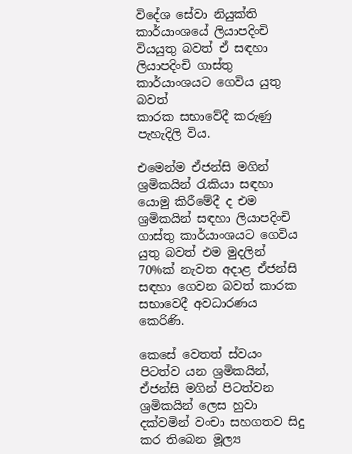විදේශ සේවා නියුක්ති කාර්යාංශයේ ලියාපදිංචි වියයුතු බවත් ඒ සඳහා ලියාපදිංචි ගාස්තු කාර්යාංශයට ගෙවිය යුතු බවත්
කාරක සභාවේදී කරුණු පැහැදිලි විය.

එමෙන්ම ඒජන්සි මගින් ශ්‍රමිකයින් රැකියා සඳහා යොමු කිරීමේදී ද එම ශ්‍රමිකයින් සඳහා ලියාපදිංචි ගාස්තු කාර්යාංශයට ගෙවිය යුතු බවත් එම මුදලින් 70%ක් නැවත අදාළ ඒජන්සි සඳහා ගෙවන බවත් කාරක සභාවෙදී අවධාරණය කෙරිණි.

කෙසේ වෙතත් ස්වයං පිටත්ව යන ශ්‍රමිකයින්, ඒජන්සි මගින් පිටත්වන ශ්‍රමිකයින් ලෙස හුවා දක්වමින් වංචා සහගතව සිදු කර තිබෙන මූල්‍ය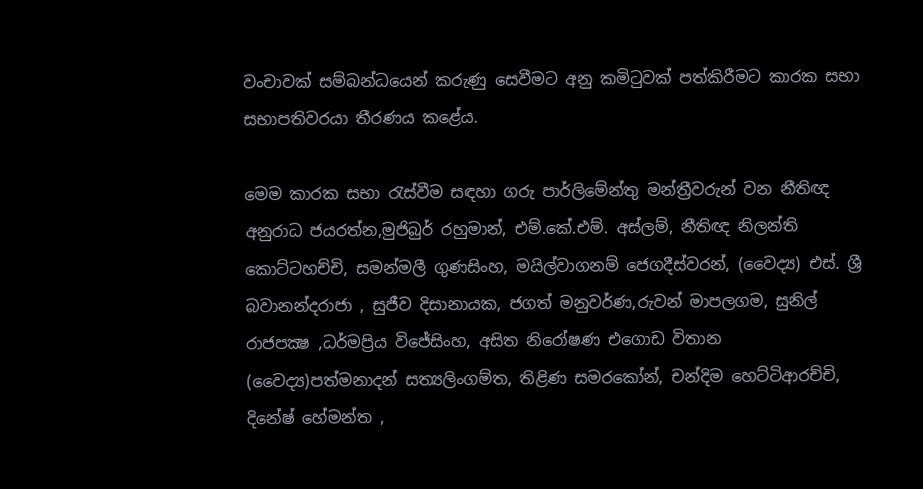වංචාවක් සම්බන්ධයෙන් කරුණු සෙවීමට අනු කමිටුවක් පත්කිරීමට කාරක සභා සභාපතිවරයා තීරණය කළේය.

මෙම කාරක සභා රැස්වීම සඳහා ගරු පාර්ලිමේන්තු මන්ත්‍රීවරුන් වන නීතිඥ අනුරාධ ජයරත්න,මුජිබුර් රහුමාන්, එම්.කේ.එම්. අස්ලම්, නීතිඥ නිලන්ති කොට්ටහච්චි, සමන්මලී ගුණසිංහ, මයිල්වාගනම් ජෙගදීස්වරන්, (වෛද්‍ය) එස්. ශ්‍රී බවානන්දරාජා , සුජීව දිසානායක, ජගත් මනුවර්ණ,රුවන් මාපලගම, සුනිල් රාජපක්‍ෂ ,ධර්මප්‍රිය විජේසිංහ, අසිත නිරෝෂණ එගොඩ විතාන (වෛද්‍ය)පත්මනාදන් සත්‍යලිංගම්ත, තිළිණ සමරකෝන්, චන්දිම හෙට්ටිආරච්චි, දිනේෂ් හේමන්ත ,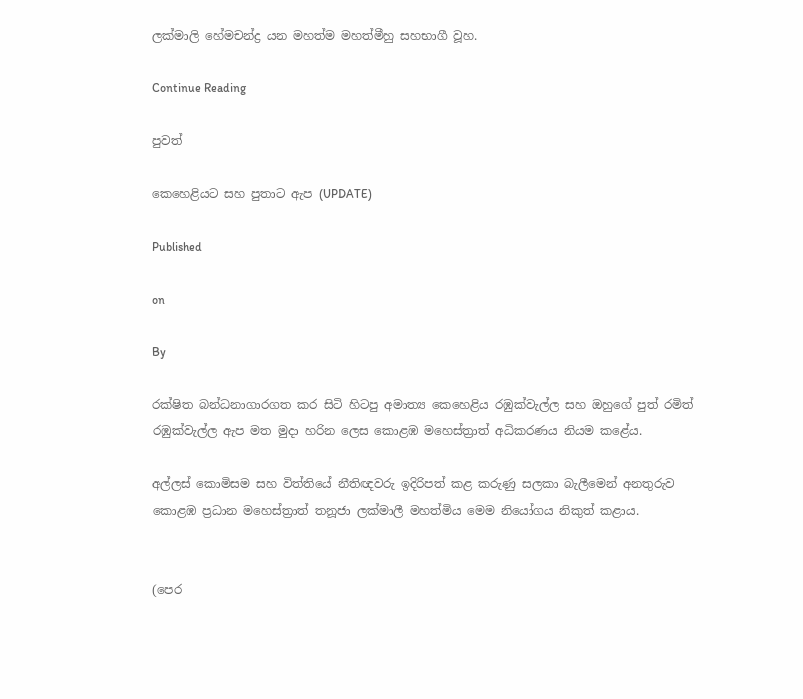ලක්මාලි හේමචන්ද්‍ර යන මහත්ම මහත්මීහු සහභාගී වූහ.

Continue Reading

පුවත්

කෙහෙළියට සහ පුතාට ඇප (UPDATE)

Published

on

By

රක්ෂිත බන්ධනාගාරගත කර සිටි හිටපු අමාත්‍ය කෙහෙළිය රඹුක්වැල්ල සහ ඔහුගේ පුත් රමිත් රඹුක්වැල්ල ඇප මත මුදා හරින ලෙස කොළඹ මහෙස්ත්‍රාත් අධිකරණය නියම කළේය.

අල්ලස් කොමිසම සහ විත්තියේ නීතිඥවරු ඉදිරිපත් කළ කරුණු සලකා බැලීමෙන් අනතුරුව කොළඹ ප්‍රධාන මහෙස්ත්‍රාත් තනූජා ලක්මාලී මහත්මිය මෙම නියෝගය නිකුත් කළාය.


(පෙර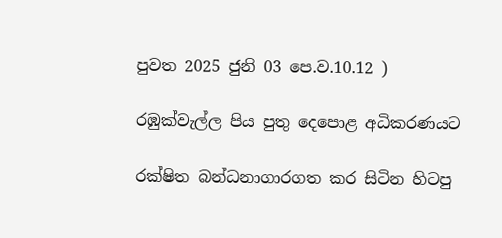පුවත 2025 ජුනි 03 පෙ.ව.10.12 )

රඹුක්වැල්ල පිය පුතු දෙපොළ අධිකරණයට

රක්ෂිත බන්ධනාගාරගත කර සිටින හිටපු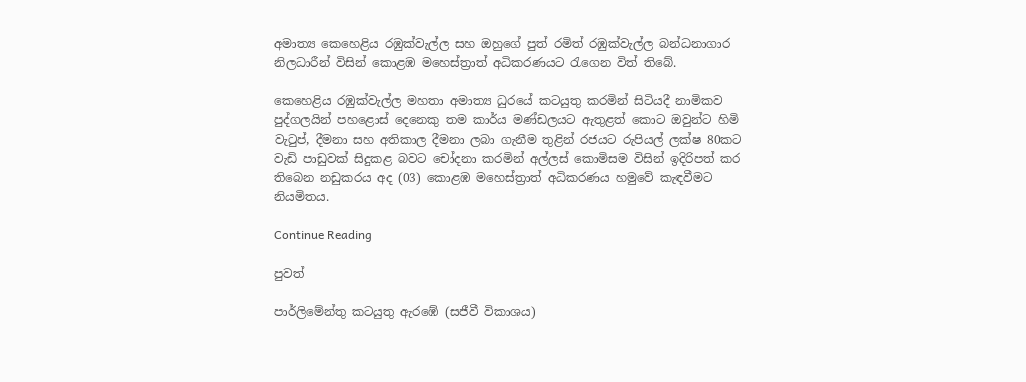අමාත්‍ය කෙහෙළිය රඹුක්වැල්ල සහ ඔහුගේ පුත් රමිත් රඹුක්වැල්ල බන්ධනාගාර නිලධාරීන් විසින් කොළඹ මහෙස්ත්‍රාත් අධිකරණයට රැගෙන විත් තිබේ.

කෙහෙළිය රඹුක්වැල්ල මහතා අමාත්‍ය ධුරයේ කටයුතු කරමින් සිටියදී නාමිකව පුද්ගලයින් පහළොස් දෙනෙකු තම කාර්ය මණ්ඩලයට ඇතුළත් කොට ඔවුන්ට හිමි වැටුප්, දීමනා සහ අතිකාල දීමනා ලබා ගැනීම තුළින් රජයට රුපියල් ලක්ෂ 80කට වැඩි පාඩුවක් සිදුකළ බවට චෝදනා කරමින් අල්ලස් කොමිසම විසින් ඉදිරිපත් කර තිබෙන නඩුකරය අද (03) කොළඹ මහෙස්ත්‍රාත් අධිකරණය හමුවේ කැඳවීමට නියමිතය.

Continue Reading

පුවත්

පාර්ලිමේන්තු කටයුතු ඇරඹේ (සජීවී විකාශය)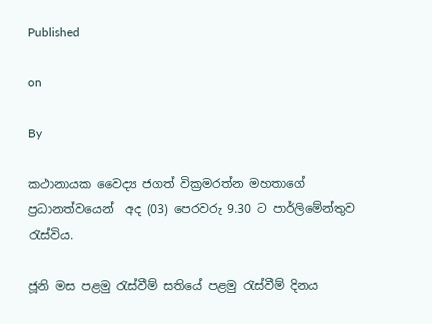Published

on

By

කථානායක වෛද්‍ය ජගත් වික්‍රමරත්න මහතාගේ ප්‍රධානත්වයෙන්  අද (03) පෙරවරු 9.30 ට පාර්ලිමේන්තුව රැස්විය.

ජූනි මස පළමු රැස්වීම් සතියේ පළමු රැස්වීම් දිනය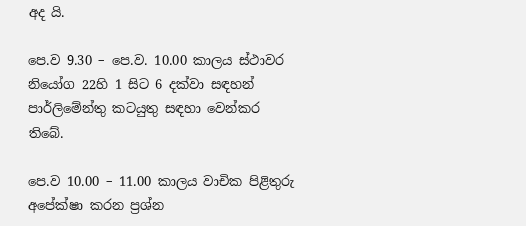අද යි.

පෙ.ව 9.30 – පෙ.ව. 10.00 කාලය ස්ථාවර නියෝග 22හි 1 සිට 6 දක්වා සඳහන් පාර්ලිමේන්තු කටයුතු සඳහා වෙන්කර තිබේ.

පෙ.ව 10.00 – 11.00 කාලය වාචික පිළිතුරු අපේක්ෂා කරන ප්‍රශ්න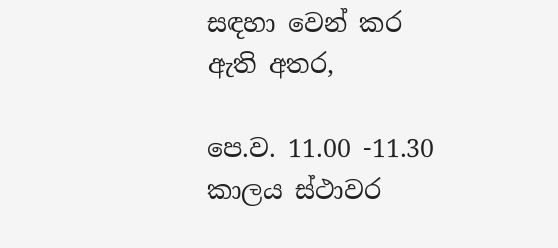සඳහා වෙන් කර ඇති අතර,

පෙ.ව. 11.00 -11.30 කාලය ස්ථාවර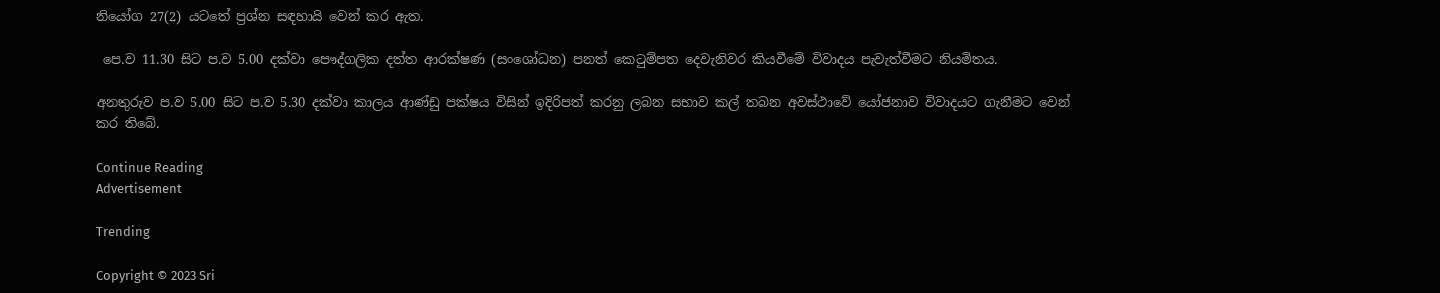නියෝග 27(2) යටතේ ප්‍රශ්න සඳහායි වෙන් කර ඇත.

 පෙ.ව 11.30 සිට ‍ප.ව 5.00 දක්වා පෞද්ගලික දත්ත ආරක්ෂණ (සංශෝධන) පනත් කෙටුම්පත දෙවැනිවර කියවීමේ විවාදය පැවැත්වීමට නියමිතය.

අනතුරුව ප.ව 5.00 සිට ප.ව 5.30 දක්වා කාලය ආණ්ඩු පක්ෂය විසින් ඉදිරිපත් කරනු ලබන සභාව කල් තබන අවස්ථාවේ යෝජනාව විවාදයට ගැනීමට වෙන් කර තිබේ.

Continue Reading
Advertisement

Trending

Copyright © 2023 Sri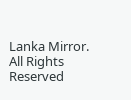Lanka Mirror. All Rights Reserved